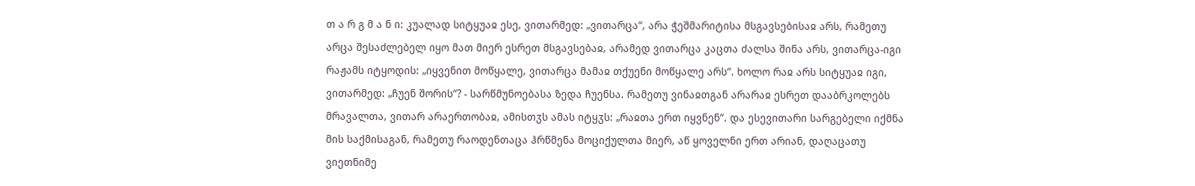თ ა რ გ მ ა ნ ი: კუალად სიტყუაჲ ესე, ვითარმედ: „ვითარცა“, არა ჭეშმარიტისა მსგავსებისაჲ არს, რამეთუ არცა შესაძლებელ იყო მათ მიერ ესრეთ მსგავსებაჲ, არამედ ვითარცა კაცთა ძალსა შინა არს, ვითარცა-იგი რაჟამს იტყოდის: „იყვენით მოწყალე, ვითარცა მამაჲ თქუენი მოწყალე არს“. ხოლო რაჲ არს სიტყუაჲ იგი, ვითარმედ: „ჩუენ შორის“? - სარწმუნოებასა ზედა ჩუენსა. რამეთუ ვინაჲთგან არარაჲ ესრეთ დააბრკოლებს მრავალთა, ვითარ არაერთობაჲ, ამისთჳს ამას იტყჳს: „რაჲთა ერთ იყვნენ“. და ესევითარი სარგებელი იქმნა მის საქმისაგან, რამეთუ რაოდენთაცა ჰრწმენა მოციქულთა მიერ, აწ ყოველნი ერთ არიან, დაღაცათუ ვიეთნიმე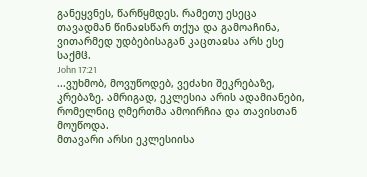განეყვნეს, წარწყმდეს. რამეთუ ესეცა თავადმან წინაჲსწარ თქუა და გამოაჩინა, ვითარმედ უდბებისაგან კაცთაჲსა არს ესე საქმჱ.
John 17:21
...ვუხმობ, მოვუწოდებ, ვეძახი შეკრებაზე, კრებაზე. ამრიგად, ეკლესია არის ადამიანები, რომელნიც ღმერთმა ამოირჩია და თავისთან მოუწოდა.
მთავარი არსი ეკლესიისა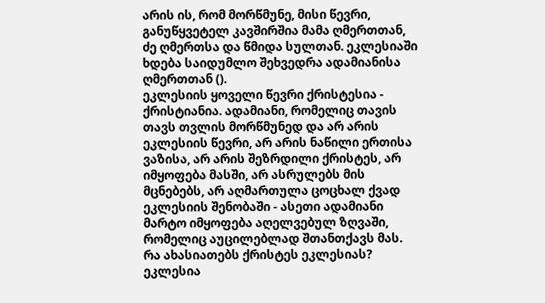არის ის, რომ მორწმუნე, მისი წევრი, განუწყვეტელ კავშირშია მამა ღმერთთან, ძე ღმერთსა და წმიდა სულთან. ეკლესიაში ხდება საიდუმლო შეხვედრა ადამიანისა ღმერთთან ().
ეკლესიის ყოველი წევრი ქრისტესია - ქრისტიანია. ადამიანი, რომელიც თავის თავს თვლის მორწმუნედ და არ არის ეკლესიის წევრი, არ არის ნაწილი ერთისა ვაზისა, არ არის შეზრდილი ქრისტეს, არ იმყოფება მასში, არ ასრულებს მის მცნებებს, არ აღმართულა ცოცხალ ქვად ეკლესიის შენობაში - ასეთი ადამიანი მარტო იმყოფება აღელვებულ ზღვაში, რომელიც აუცილებლად შთანთქავს მას.
რა ახასიათებს ქრისტეს ეკლესიას? ეკლესია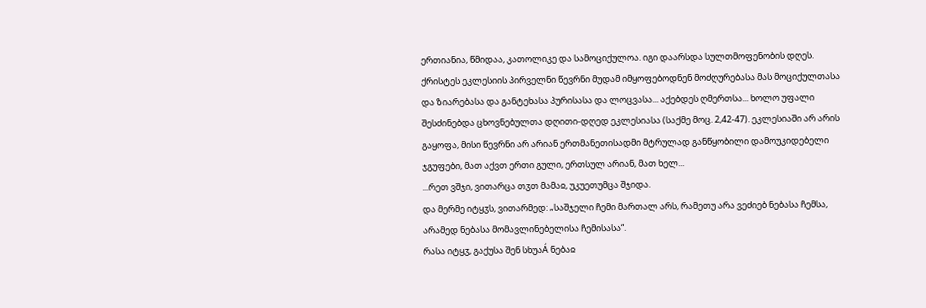ერთიანია, წმიდაა, კათოლიკე და სამოციქულოა. იგი დაარსდა სულთმოფენობის დღეს. ქრისტეს ეკლესიის პირველნი წევრნი მუდამ იმყოფებოდნენ მოძღურებასა მას მოციქულთასა და ზიარებასა და განტეხასა პურისასა და ლოცვასა... აქებდეს ღმერთსა... ხოლო უფალი შესძინებდა ცხოვნებულთა დღითი-დღედ ეკლესიასა (საქმე მოც. 2,42-47). ეკლესიაში არ არის გაყოფა, მისი წევრნი არ არიან ერთმანეთისადმი მტრულად განწყობილი დამოუკიდებელი ჯგუფები, მათ აქვთ ერთი გული, ერთსულ არიან, მათ ხელ...
...რეთ ვშჯი, ვითარცა თჳთ მამაჲ, უკუეთუმცა შჯიდა.
და მერმე იტყჳს, ვითარმედ: „საშჯელი ჩემი მართალ არს, რამეთუ არა ვეძიებ ნებასა ჩემსა, არამედ ნებასა მომავლინებელისა ჩემისასა“.
რასა იტყჳ, გაქუსა შენ სხუაÁ ნებაჲ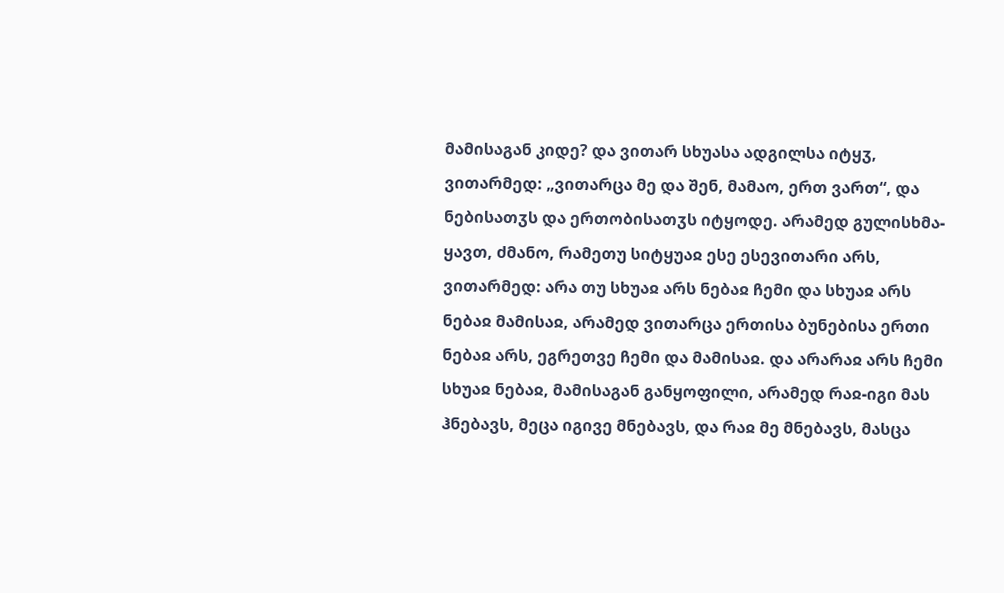მამისაგან კიდე? და ვითარ სხუასა ადგილსა იტყჳ, ვითარმედ: „ვითარცა მე და შენ, მამაო, ერთ ვართ“, და ნებისათჳს და ერთობისათჳს იტყოდე. არამედ გულისხმა-ყავთ, ძმანო, რამეთუ სიტყუაჲ ესე ესევითარი არს, ვითარმედ: არა თუ სხუაჲ არს ნებაჲ ჩემი და სხუაჲ არს ნებაჲ მამისაჲ, არამედ ვითარცა ერთისა ბუნებისა ერთი ნებაჲ არს, ეგრეთვე ჩემი და მამისაჲ. და არარაჲ არს ჩემი სხუაჲ ნებაჲ, მამისაგან განყოფილი, არამედ რაჲ-იგი მას ჰნებავს, მეცა იგივე მნებავს, და რაჲ მე მნებავს, მასცა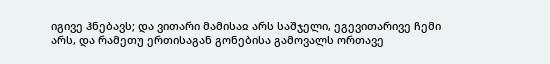იგივე ჰნებავს; და ვითარი მამისაჲ არს საშჯელი, ეგევითარივე ჩემი არს, და რამეთუ ერთისაგან გონებისა გამოვალს ორთავე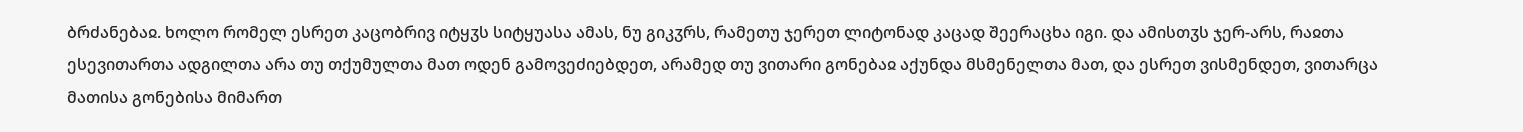ბრძანებაჲ. ხოლო რომელ ესრეთ კაცობრივ იტყჳს სიტყუასა ამას, ნუ გიკჳრს, რამეთუ ჯერეთ ლიტონად კაცად შეერაცხა იგი. და ამისთჳს ჯერ-არს, რაჲთა ესევითართა ადგილთა არა თუ თქუმულთა მათ ოდენ გამოვეძიებდეთ, არამედ თუ ვითარი გონებაჲ აქუნდა მსმენელთა მათ, და ესრეთ ვისმენდეთ, ვითარცა მათისა გონებისა მიმართ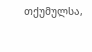თქუმულსა,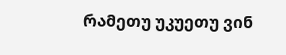რამეთუ უკუეთუ ვინ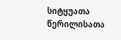სიტყუათა წერილისათა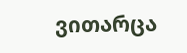ვითარცა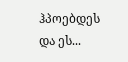ჰპოებდეს და ეს...